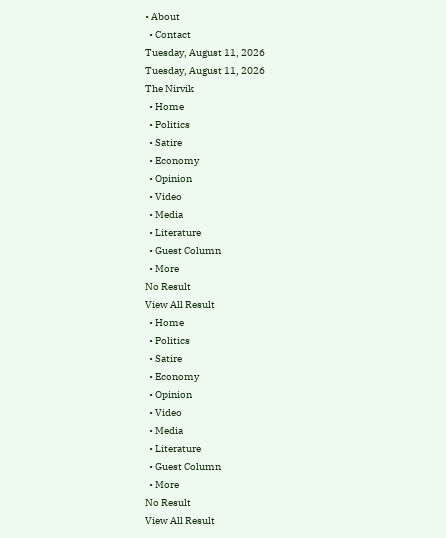• About
  • Contact
Tuesday, August 11, 2026
Tuesday, August 11, 2026
The Nirvik
  • Home
  • Politics
  • Satire
  • Economy
  • Opinion
  • Video
  • Media
  • Literature
  • Guest Column
  • More
No Result
View All Result
  • Home
  • Politics
  • Satire
  • Economy
  • Opinion
  • Video
  • Media
  • Literature
  • Guest Column
  • More
No Result
View All Result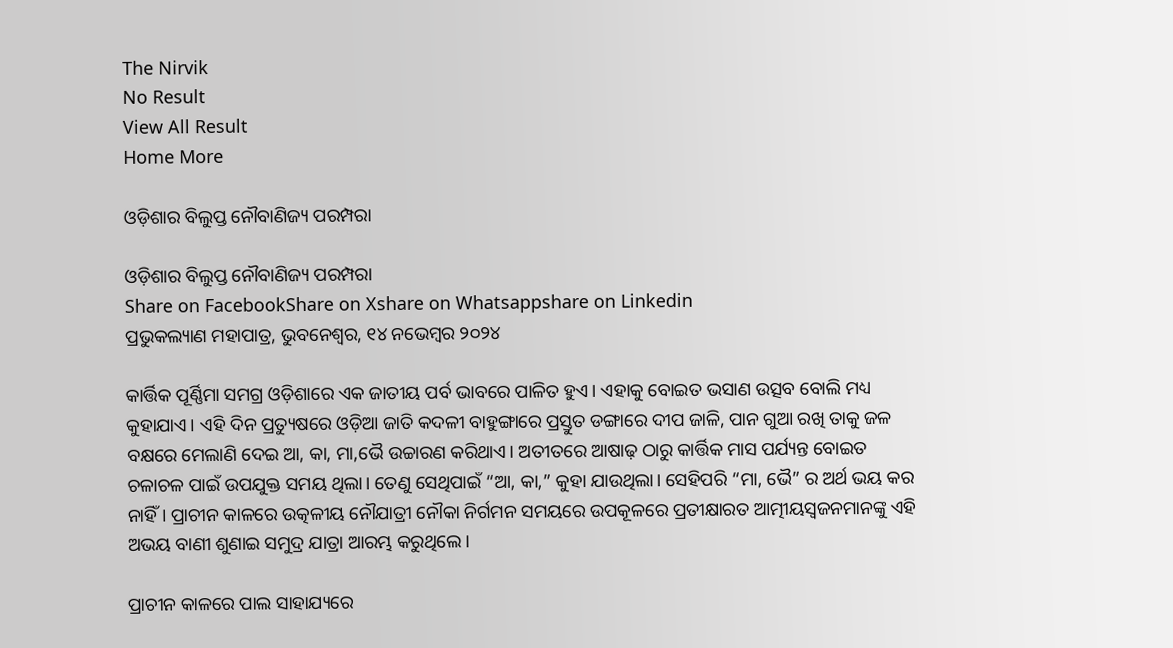The Nirvik
No Result
View All Result
Home More

ଓଡ଼ିଶାର ବିଲୁପ୍ତ ନୌବାଣିଜ୍ୟ ପରମ୍ପରା

ଓଡ଼ିଶାର ବିଲୁପ୍ତ ନୌବାଣିଜ୍ୟ ପରମ୍ପରା
Share on FacebookShare on Xshare on Whatsappshare on Linkedin
ପ୍ରଭୁକଲ୍ୟାଣ ମହାପାତ୍ର, ଭୁବନେଶ୍ୱର, ୧୪ ନଭେମ୍ବର ୨୦୨୪

କାର୍ତ୍ତିକ ପୂର୍ଣ୍ଣିମା ସମଗ୍ର ଓଡ଼ିଶାରେ ଏକ ଜାତୀୟ ପର୍ବ ଭାବରେ ପାଳିତ ହୁଏ। ଏହାକୁ ବୋଇତ ଭସାଣ ଉତ୍ସବ ବୋଲି ମଧ୍ୟ କୁହାଯାଏ। ଏହି ଦିନ ପ୍ରତ୍ୟୁଷରେ ଓଡ଼ିଆ ଜାତି କଦଳୀ ବାହୁଙ୍ଗାରେ ପ୍ରସ୍ତୁତ ଡଙ୍ଗାରେ ଦୀପ ଜାଳି, ପାନ ଗୁଆ ରଖି ତାକୁ ଜଳ ବକ୍ଷରେ ମେଲାଣି ଦେଇ ଆ, କା, ମା,ଭୈ ଉଚ୍ଚାରଣ କରିଥାଏ। ଅତୀତରେ ଆଷାଢ଼ ଠାରୁ କାର୍ତ୍ତିକ ମାସ ପର୍ଯ୍ୟନ୍ତ ବୋଇତ ଚଳାଚଳ ପାଇଁ ଉପଯୁକ୍ତ ସମୟ ଥିଲା। ତେଣୁ ସେଥିପାଇଁ “ଆ, କା,” କୁହା ଯାଉଥିଲା। ସେହିପରି “ମା, ଭୈ” ର ଅର୍ଥ ଭୟ କର ନାହିଁ। ପ୍ରାଚୀନ କାଳରେ ଉତ୍କଳୀୟ ନୌଯାତ୍ରୀ ନୌକା ନିର୍ଗମନ ସମୟରେ ଉପକୂଳରେ ପ୍ରତୀକ୍ଷାରତ ଆତ୍ମୀୟସ୍ୱଜନମାନଙ୍କୁ ଏହି ଅଭୟ ବାଣୀ ଶୁଣାଇ ସମୁଦ୍ର ଯାତ୍ରା ଆରମ୍ଭ କରୁଥିଲେ।

ପ୍ରାଚୀନ କାଳରେ ପାଲ ସାହାଯ୍ୟରେ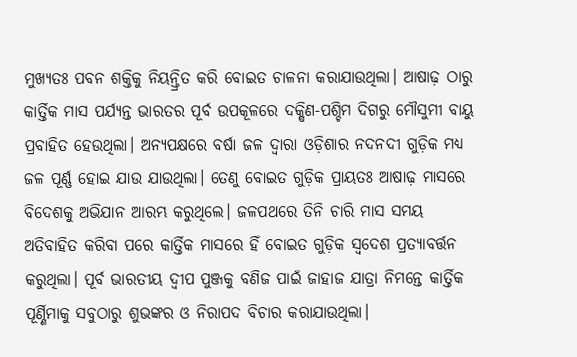ମୁଖ୍ୟତଃ ପବନ ଶକ୍ତିକୁ ନିୟନ୍ତ୍ରିତ କରି ବୋଇତ ଚାଳନା କରାଯାଉଥିଲା। ଆଷାଢ଼ ଠାରୁ କାର୍ତ୍ତିକ ମାସ ପର୍ଯ୍ୟନ୍ତ ଭାରତର ପୂର୍ବ ଉପକୂଳରେ ଦକ୍ଷିଣ-ପଶ୍ଚିମ ଦିଗରୁ ମୌସୁମୀ ବାୟୁ ପ୍ରବାହିତ ହେଉଥିଲା। ଅନ୍ୟପକ୍ଷରେ ବର୍ଷା ଜଳ ଦ୍ୱାରା ଓଡ଼ିଶାର ନଦନଦୀ ଗୁଡ଼ିକ ମଧ୍ୟ ଜଳ ପୂର୍ଣ୍ଣ ହୋଇ ଯାଉ ଯାଉଥିଲା। ତେଣୁ ବୋଇତ ଗୁଡ଼ିକ ପ୍ରାୟତଃ ଆଷାଢ଼ ମାସରେ ବିଦେଶକୁ ଅଭିଯାନ ଆରମ୍ଭ କରୁଥିଲେ। ଜଳପଥରେ ତିନି ଚାରି ମାସ ସମୟ ଅତିବାହିତ କରିବା ପରେ କାର୍ତ୍ତିକ ମାସରେ ହିଁ ବୋଇତ ଗୁଡ଼ିକ ସ୍ବଦେଶ ପ୍ରତ୍ୟାବର୍ତ୍ତନ କରୁଥିଲା। ପୂର୍ବ ଭାରତୀୟ ଦ୍ବୀପ ପୁଞ୍ଜକୁ ବଣିଜ ପାଇଁ ଜାହାଜ ଯାତ୍ରା ନିମନ୍ତେ କାର୍ତ୍ତିକ ପୂର୍ଣ୍ଣିମାକୁ ସବୁଠାରୁ ଶୁଭଙ୍କର ଓ ନିରାପଦ ବିଚାର କରାଯାଉଥିଲା।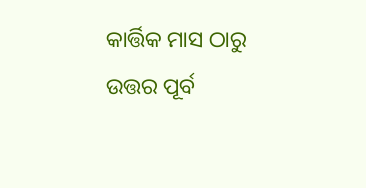କାର୍ତ୍ତିକ ମାସ ଠାରୁ ଉତ୍ତର ପୂର୍ବ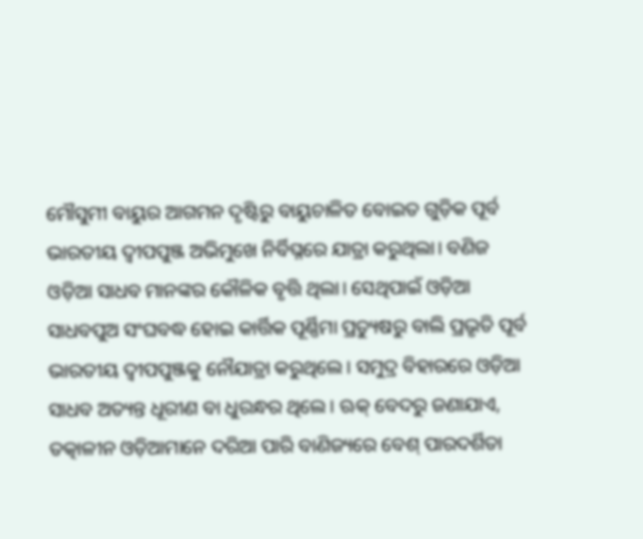ମୌସୁମୀ ବାୟୁର ଆଗମନ ଦୃଷ୍ଟିରୁ ବାୟୁଚାଳିତ ବୋଇତ ଗୁଡ଼ିକ ପୂର୍ବ ଭାରତୀୟ ଦ୍ଵୀପପୁଞ୍ଜ ଅଭିମୁଖେ ନିର୍ବିଘ୍ନରେ ଯାତ୍ରା କରୁଥିଲା। ବଣିଜ ଓଡ଼ିଆ ସାଧବ ମାନଙ୍କର କୌଳିକ ବୃତ୍ତି ଥିଲା। ସେଥିପାଇଁ ଓଡ଼ିଆ ସାଧବପୁଅ ସଂଘବଦ୍ଧ ହୋଇ କାର୍ତ୍ତିକ ପୂର୍ଣ୍ଣିମା ପ୍ରତ୍ୟୁଷରୁ ବାଲି ପ୍ରଭୃତି ପୂର୍ବ ଭାରତୀୟ ଦ୍ବୀପପୁଞ୍ଜକୁ ନୌଯାତ୍ରା କରୁଥିଲେ। ସମୁଦ୍ର ବିହାରରେ ଓଡ଼ିଆ ସାଧବ ଅତ୍ୟନ୍ତ ଧୂରୀଣ ବା ଧୁରନ୍ଧର ଥିଲେ। ଋକ୍ ବେଦରୁ ଜଣାଯାଏ, ତତ୍କାଳୀନ ଓଡ଼ିଆମାନେ ଦରିଆ ପାରି ବାଣିଜ୍ୟରେ ବେଶ୍ ପାରଦର୍ଶିତା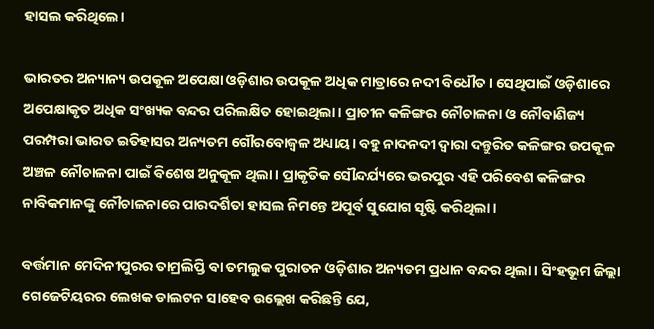ହାସଲ କରିଥିଲେ।

ଭାରତର ଅନ୍ୟାନ୍ୟ ଉପକୂଳ ଅପେକ୍ଷା ଓଡ଼ିଶାର ଉପକୂଳ ଅଧିକ ମାତ୍ରାରେ ନଦୀ ବିଧୌତ। ସେଥିପାଇଁ ଓଡ଼ିଶାରେ ଅପେକ୍ଷାକୃତ ଅଧିକ ସଂଖ୍ୟକ ବନ୍ଦର ପରିଲକ୍ଷିତ ହୋଇଥିଲା। ପ୍ରାଚୀନ କଳିଙ୍ଗର ନୌଚାଳନା ଓ ନୌବାଣିଜ୍ୟ ପରମ୍ପରା ଭାରତ ଇତିହାସର ଅନ୍ୟତମ ଗୌରବୋଜ୍ୱଳ ଅଧ୍ୟାୟ। ବହୁ ନାଦନଦୀ ଦ୍ୱାରା ଦନ୍ତୁରିତ କଳିଙ୍ଗର ଉପକୂଳ ଅଞ୍ଚଳ ନୌଚାଳନା ପାଇଁ ବିଶେଷ ଅନୁକୂଳ ଥିଲା। ପ୍ରାକୃତିକ ସୌନ୍ଦର୍ଯ୍ୟରେ ଭରପୁର ଏହି ପରିବେଶ କଳିଙ୍ଗର ନାବିକମାନଙ୍କୁ ନୌଚାଳନାରେ ପାରଦର୍ଶିତା ହାସଲ ନିମନ୍ତେ ଅପୂର୍ବ ସୁଯୋଗ ସୃଷ୍ଟି କରିଥିଲା।

ବର୍ତ୍ତମାନ ମେଦିନୀପୁରର ତାମ୍ରଲିପ୍ତି ବା ତମଲୁକ ପୁରାତନ ଓଡ଼ିଶାର ଅନ୍ୟତମ ପ୍ରଧାନ ବନ୍ଦର ଥିଲା। ସିଂହଭୂମ ଜିଲ୍ଲା ଗେଜେଟିୟରର ଲେଖକ ଡାଲଟନ ସାହେବ ଉଲ୍ଲେଖ କରିଛନ୍ତି ଯେ,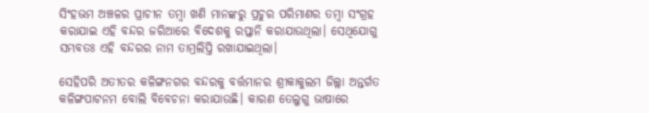ସିଂହଭମ ଅଞ୍ଚଳର ପ୍ରାଚୀନ ତମ୍ବା ଖଣି ମାନଙ୍କରୁ ପ୍ରଚୁର ପରିମାଣର ତମ୍ବା ସଂଗ୍ରହ କରାଯାଇ ଏହି ବନ୍ଦର ଜରିଆରେ ବିଦେଶକୁ ରପ୍ତାନି କରାଯାଉଥିଲା। ସେଥିଯୋଗୁ ସମ୍ଭବତଃ ଏହି ବନ୍ଦରର ନାମ ତାମ୍ରଲିପ୍ତି ରଖାଯାଇଥିଲା।

ସେହିପରି ଅତୀତର କଳିଙ୍ଗନଗର ବନ୍ଦରକୁ ବର୍ତ୍ତମାନର ଶ୍ରୀକାକୁଲମ ଜିଲ୍ଲା ଅନ୍ତର୍ଗତ କଳିଙ୍ଗପାଟନମ ବୋଲି ବିବେଚନା କରାଯାଉଛି। କାରଣ ତେଲୁଗୁ ଭାଷାରେ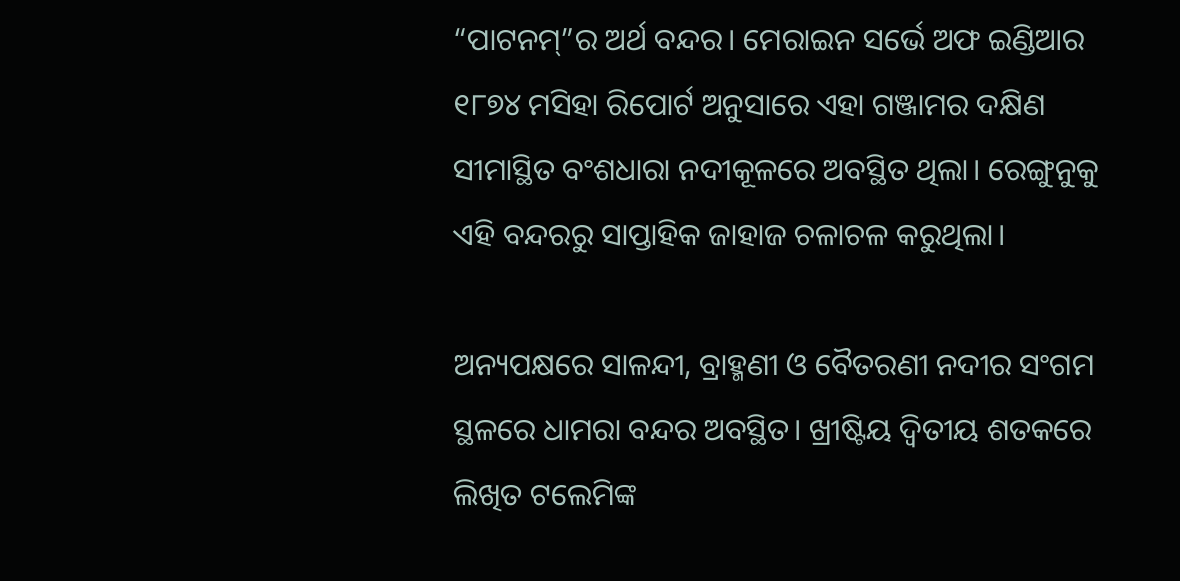“ପାଟନମ୍”ର ଅର୍ଥ ବନ୍ଦର। ମେରାଇନ ସର୍ଭେ ଅଫ ଇଣ୍ଡିଆର ୧୮୭୪ ମସିହା ରିପୋର୍ଟ ଅନୁସାରେ ଏହା ଗଞ୍ଜାମର ଦକ୍ଷିଣ ସୀମାସ୍ଥିତ ବଂଶଧାରା ନଦୀକୂଳରେ ଅବସ୍ଥିତ ଥିଲା। ରେଙ୍ଗୁନୁକୁ ଏହି ବନ୍ଦରରୁ ସାପ୍ତାହିକ ଜାହାଜ ଚଳାଚଳ କରୁଥିଲା।

ଅନ୍ୟପକ୍ଷରେ ସାଳନ୍ଦୀ, ବ୍ରାହ୍ମଣୀ ଓ ବୈତରଣୀ ନଦୀର ସଂଗମ ସ୍ଥଳରେ ଧାମରା ବନ୍ଦର ଅବସ୍ଥିତ। ଖ୍ରୀଷ୍ଟିୟ ଦ୍ୱିତୀୟ ଶତକରେ ଲିଖିତ ଟଲେମିଙ୍କ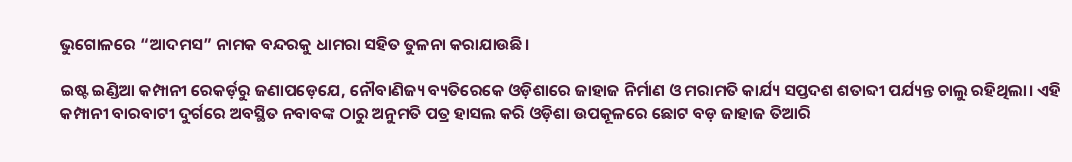ଭୁଗୋଳରେ “ଆଦମସ” ନାମକ ବନ୍ଦରକୁ ଧାମରା ସହିତ ତୁଳନା କରାଯାଉଛି।

ଇଷ୍ଟ ଇଣ୍ଡିଆ କମ୍ପାନୀ ରେକର୍ଡ଼ରୁ ଜଣାପଡ଼େଯେ, ନୌବାଣିଜ୍ୟ ବ୍ୟତିରେକେ ଓଡ଼ିଶାରେ ଜାହାଜ ନିର୍ମାଣ ଓ ମରାମତି କାର୍ଯ୍ୟ ସପ୍ତଦଶ ଶତାବ୍ଦୀ ପର୍ଯ୍ୟନ୍ତ ଚାଲୁ ରହିଥିଲା। ଏହି କମ୍ପାନୀ ବାରବାଟୀ ଦୁର୍ଗରେ ଅବସ୍ଥିତ ନବାବଙ୍କ ଠାରୁ ଅନୁମତି ପତ୍ର ହାସଲ କରି ଓଡ଼ିଶା ଉପକୂଳରେ ଛୋଟ ବଡ଼ ଜାହାଜ ତିଆରି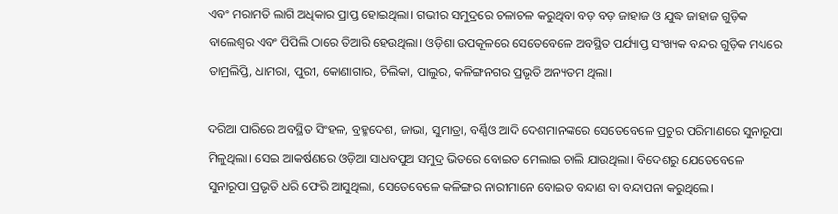ଏବଂ ମରାମତି ଲାଗି ଅଧିକାର ପ୍ରାପ୍ତ ହୋଇଥିଲା। ଗଭୀର ସମୁଦ୍ରରେ ଚଳାଚଳ କରୁଥିବା ବଡ଼ ବଡ଼ ଜାହାଜ ଓ ଯୁଦ୍ଧ ଜାହାଜ ଗୁଡ଼ିକ ବାଲେଶ୍ୱର ଏବଂ ପିପିଲି ଠାରେ ତିଆରି ହେଉଥିଲା। ଓଡ଼ିଶା ଉପକୂଳରେ ସେତେବେଳେ ଅବସ୍ଥିତ ପର୍ଯ୍ୟାପ୍ତ ସଂଖ୍ୟକ ବନ୍ଦର ଗୁଡ଼ିକ ମଧ୍ୟରେ ତାମ୍ରଲିପ୍ତି, ଧାମରା, ପୁରୀ, କୋଣାଗାର, ଚିଲିକା, ପାଲୁର, କଳିଙ୍ଗନଗର ପ୍ରଭୃତି ଅନ୍ୟତମ ଥିଲା।

ଦରିଆ ପାରିରେ ଅବସ୍ଥିତ ସିଂହଳ, ବ୍ରହ୍ମଦେଶ, ଜାଭା, ସୁମାତ୍ରା, ବର୍ଣ୍ଣିଓ ଆଦି ଦେଶମାନଙ୍କରେ ସେତେବେଳେ ପ୍ରଚୁର ପରିମାଣରେ ସୁନାରୂପା ମିଳୁଥିଲା। ସେଇ ଆକର୍ଷଣରେ ଓଡ଼ିଆ ସାଧବପୁଅ ସମୁଦ୍ର ଭିତରେ ବୋଇତ ମେଲାଇ ଚାଲି ଯାଉଥିଲା। ବିଦେଶରୁ ଯେତେବେଳେ ସୁନାରୂପା ପ୍ରଭୃତି ଧରି ଫେରି ଆସୁଥିଲା, ସେତେବେଳେ କଳିଙ୍ଗର ନାରୀମାନେ ବୋଇତ ବନ୍ଦାଣ ବା ବନ୍ଦାପନା କରୁଥିଲେ।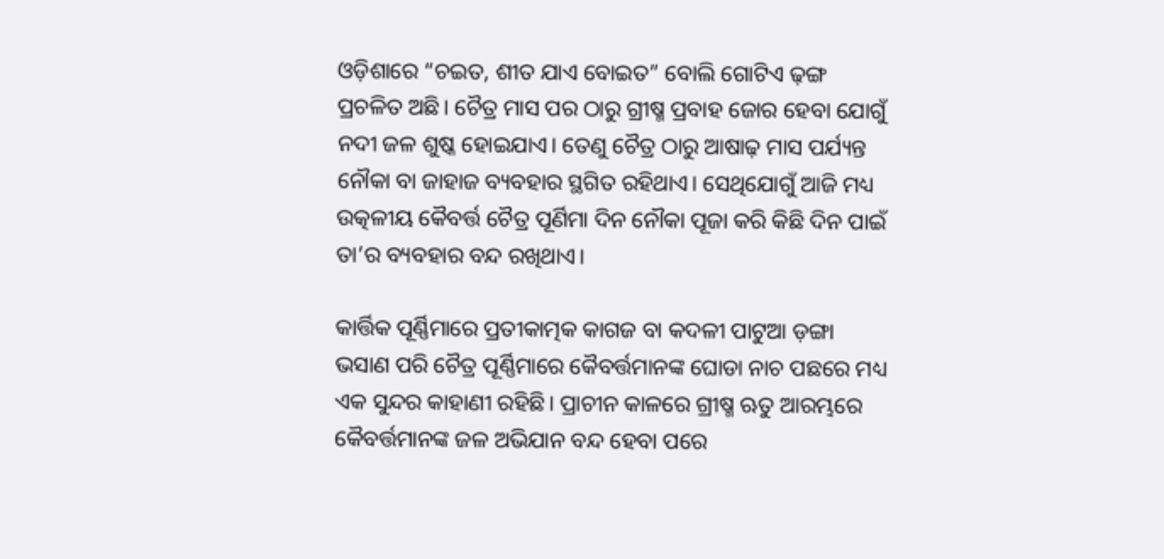ଓଡ଼ିଶାରେ “ଚଇତ, ଶୀତ ଯାଏ ବୋଇତ” ବୋଲି ଗୋଟିଏ ଢ଼ଙ୍ଗ ପ୍ରଚଳିତ ଅଛି। ଚୈତ୍ର ମାସ ପର ଠାରୁ ଗ୍ରୀଷ୍ମ ପ୍ରବାହ ଜୋର ହେବା ଯୋଗୁଁ ନଦୀ ଜଳ ଶୁଷ୍କ ହୋଇଯାଏ। ତେଣୁ ଚୈତ୍ର ଠାରୁ ଆଷାଢ଼ ମାସ ପର୍ଯ୍ୟନ୍ତ ନୌକା ବା ଜାହାଜ ବ୍ୟବହାର ସ୍ଥଗିତ ରହିଥାଏ। ସେଥିଯୋଗୁଁ ଆଜି ମଧ୍ୟ ଉତ୍କଳୀୟ କୈବର୍ତ୍ତ ଚୈତ୍ର ପୂର୍ଣିମା ଦିନ ନୌକା ପୂଜା କରି କିଛି ଦିନ ପାଇଁ ତା’ର ବ୍ୟବହାର ବନ୍ଦ ରଖିଥାଏ।

କାର୍ତ୍ତିକ ପୂର୍ଣ୍ଣିମାରେ ପ୍ରତୀକାତ୍ମକ କାଗଜ ବା କଦଳୀ ପାଟୁଆ ଡ଼ଙ୍ଗା ଭସାଣ ପରି ଚୈତ୍ର ପୂର୍ଣ୍ଣିମାରେ କୈବର୍ତ୍ତମାନଙ୍କ ଘୋଡା ନାଚ ପଛରେ ମଧ୍ୟ ଏକ ସୁନ୍ଦର କାହାଣୀ ରହିଛି। ପ୍ରାଚୀନ କାଳରେ ଗ୍ରୀଷ୍ମ ଋତୁ ଆରମ୍ଭରେ କୈବର୍ତ୍ତମାନଙ୍କ ଜଳ ଅଭିଯାନ ବନ୍ଦ ହେବା ପରେ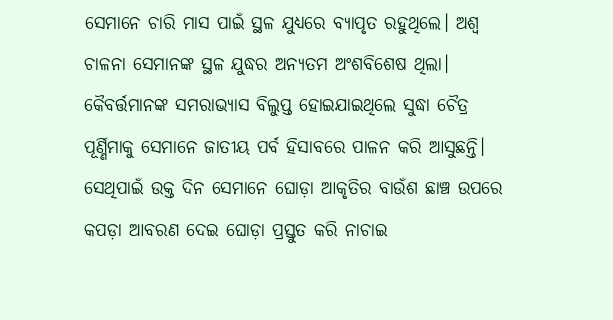ସେମାନେ ଚାରି ମାସ ପାଇଁ ସ୍ଥଳ ଯୁଧ୍ୟରେ ବ୍ୟାପୃତ ରହୁଥିଲେ। ଅଶ୍ୱ ଚାଳନା ସେମାନଙ୍କ ସ୍ଥଳ ଯୁଦ୍ଧର ଅନ୍ୟତମ ଅଂଶବିଶେଷ ଥିଲା। କୈବର୍ତ୍ତମାନଙ୍କ ସମରାଭ୍ୟାସ ବିଲୁପ୍ତ ହୋଇଯାଇଥିଲେ ସୁଦ୍ଧା ଚୈତ୍ର ପୂର୍ଣ୍ଣିମାକୁ ସେମାନେ ଜାତୀୟ ପର୍ବ ହିସାବରେ ପାଳନ କରି ଆସୁଛନ୍ତି। ସେଥିପାଇଁ ଉକ୍ତ ଦିନ ସେମାନେ ଘୋଡ଼ା ଆକୃତିର ବାଉଁଶ ଛାଞ୍ଚ ଉପରେ କପଡ଼ା ଆବରଣ ଦେଇ ଘୋଡ଼ା ପ୍ରସ୍ତୁତ କରି ନାଚାଇ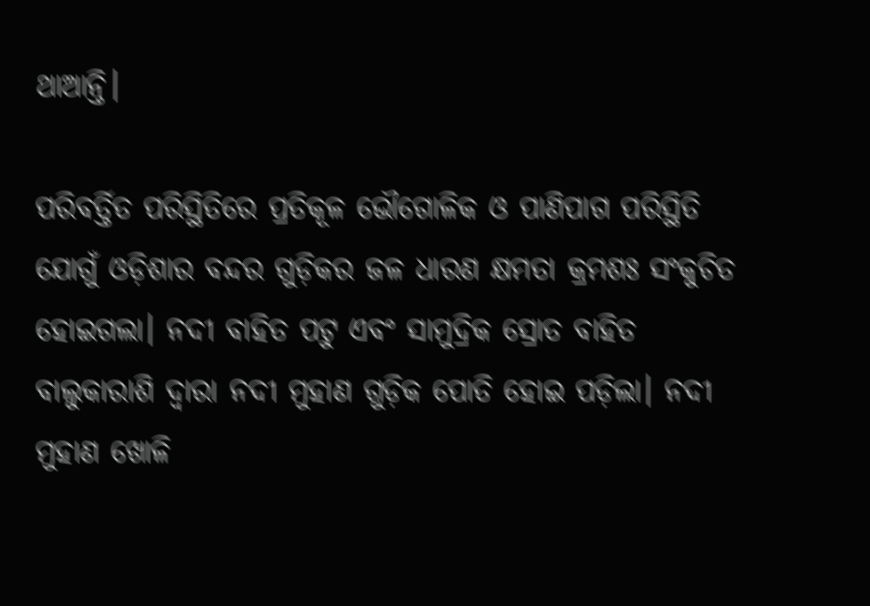ଥାଆନ୍ତି।

ପରିବର୍ତ୍ତିତ ପରିସ୍ଥିତିରେ ପ୍ରତିକୂଳ ଭୌଗୋଳିକ ଓ ପାଣିପାଗ ପରିସ୍ଥିତି ଯୋଗୁଁ ଓଡ଼ିଶାର ବନ୍ଦର ଗୁଡ଼ିକର ଜଳ ଧାରଣ କ୍ଷମତା କ୍ରମଶଃ ସଂକୁଚିତ ହୋଇଗଲା। ନଦୀ ବାହିତ ପଟୁ ଏବଂ ସାମୁଦ୍ରିକ ସ୍ରୋତ ବାହିତ ବାଲୁକାରାଶି ଦ୍ୱାରା ନଦୀ ମୁହାଣ ଗୁଡ଼ିକ ପୋତି ହୋଇ ପଡ଼ିଲା। ନଦୀ ମୁହାଣ ଖୋଳି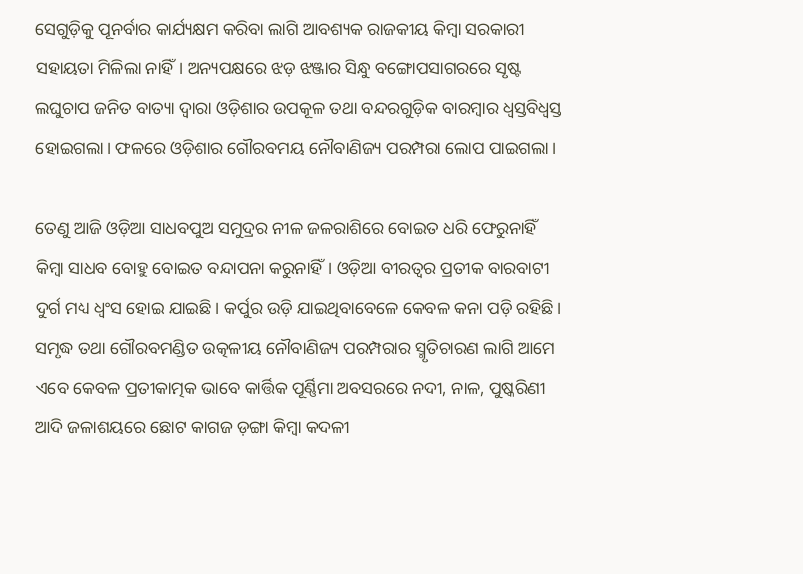ସେଗୁଡ଼ିକୁ ପୂନର୍ବାର କାର୍ଯ୍ୟକ୍ଷମ କରିବା ଲାଗି ଆବଶ୍ୟକ ରାଜକୀୟ କିମ୍ବା ସରକାରୀ ସହାୟତା ମିଳିଲା ନାହିଁ। ଅନ୍ୟପକ୍ଷରେ ଝଡ଼ ଝଞ୍ଜାର ସିନ୍ଧୁ ବଙ୍ଗୋପସାଗରରେ ସୃଷ୍ଟ ଲଘୁଚାପ ଜନିତ ବାତ୍ୟା ଦ୍ୱାରା ଓଡ଼ିଶାର ଉପକୂଳ ତଥା ବନ୍ଦରଗୁଡ଼ିକ ବାରମ୍ବାର ଧ୍ୱସ୍ତବିଧ୍ୱସ୍ତ ହୋଇଗଲା। ଫଳରେ ଓଡ଼ିଶାର ଗୌରବମୟ ନୌବାଣିଜ୍ୟ ପରମ୍ପରା ଲୋପ ପାଇଗଲା।

ତେଣୁ ଆଜି ଓଡ଼ିଆ ସାଧବପୁଅ ସମୁଦ୍ରର ନୀଳ ଜଳରାଶିରେ ବୋଇତ ଧରି ଫେରୁନାହିଁ କିମ୍ବା ସାଧବ ବୋହୁ ବୋଇତ ବନ୍ଦାପନା କରୁନାହିଁ। ଓଡ଼ିଆ ବୀରତ୍ୱର ପ୍ରତୀକ ବାରବାଟୀ ଦୁର୍ଗ ମଧ୍ୟ ଧ୍ବଂସ ହୋଇ ଯାଇଛି। କର୍ପୁର ଉଡ଼ି ଯାଇଥିବାବେଳେ କେବଳ କନା ପଡ଼ି ରହିଛି। ସମୃଦ୍ଧ ତଥା ଗୌରବମଣ୍ଡିତ ଉତ୍କଳୀୟ ନୌବାଣିଜ୍ୟ ପରମ୍ପରାର ସ୍ମୃତିଚାରଣ ଲାଗି ଆମେ ଏବେ କେବଳ ପ୍ରତୀକାତ୍ମକ ଭାବେ କାର୍ତ୍ତିକ ପୂର୍ଣ୍ଣିମା ଅବସରରେ ନଦୀ, ନାଳ, ପୁଷ୍କରିଣୀ ଆଦି ଜଳାଶୟରେ ଛୋଟ କାଗଜ ଡ଼ଙ୍ଗା କିମ୍ବା କଦଳୀ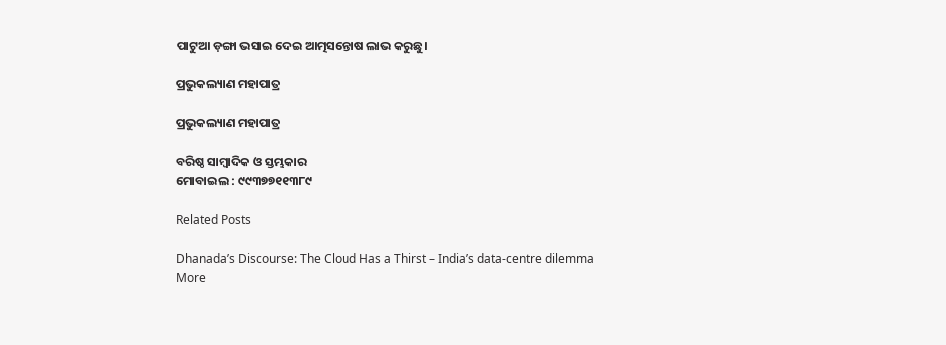ପାଟୁଆ ଡ଼ଙ୍ଗା ଭସାଇ ଦେଇ ଆତ୍ମସନ୍ତୋଷ ଲାଭ କରୁଛୁ।

ପ୍ରଭୁକଲ୍ୟାଣ ମହାପାତ୍ର

ପ୍ରଭୁକଲ୍ୟାଣ ମହାପାତ୍ର

ବରିଷ୍ଠ ସାମ୍ବାଦିକ ଓ ସ୍ତମ୍ଭକାର
ମୋବାଇଲ : ୯୯୩୭୭୧୧୩୮୯

Related Posts

Dhanada’s Discourse: The Cloud Has a Thirst – India’s data-centre dilemma
More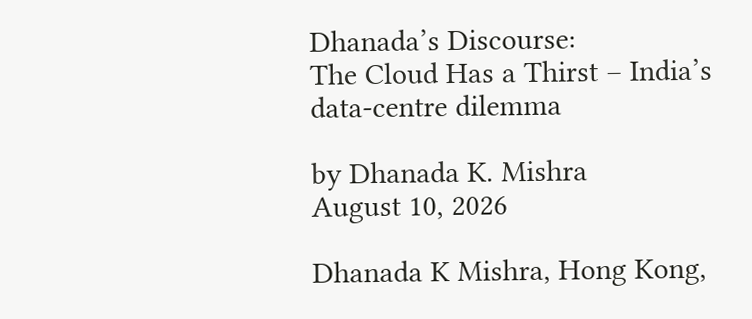Dhanada’s Discourse:
The Cloud Has a Thirst – India’s data-centre dilemma

by Dhanada K. Mishra
August 10, 2026

Dhanada K Mishra, Hong Kong,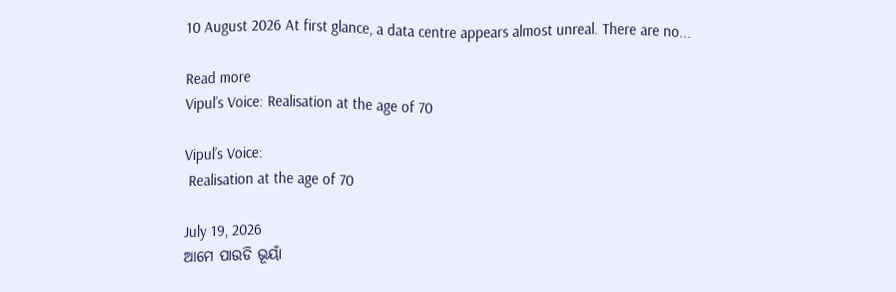10 August 2026 At first glance, a data centre appears almost unreal. There are no...

Read more
Vipul’s Voice: Realisation at the age of 70

Vipul’s Voice:
 Realisation at the age of 70

July 19, 2026
ଆମେ ପାଉଡି ଭୂୟାଁ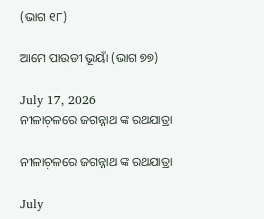(ଭାଗ ୧୮)

ଆମେ ପାଉଡୀ ଭୂୟାଁ (ଭାଗ ୭୭)

July 17, 2026
ନୀଳାଚ଼ଳରେ ଜଗନ୍ନାଥ ଙ୍କ ରଥଯାତ୍ରା

ନୀଳାଚ଼ଳରେ ଜଗନ୍ନାଥ ଙ୍କ ରଥଯାତ୍ରା

July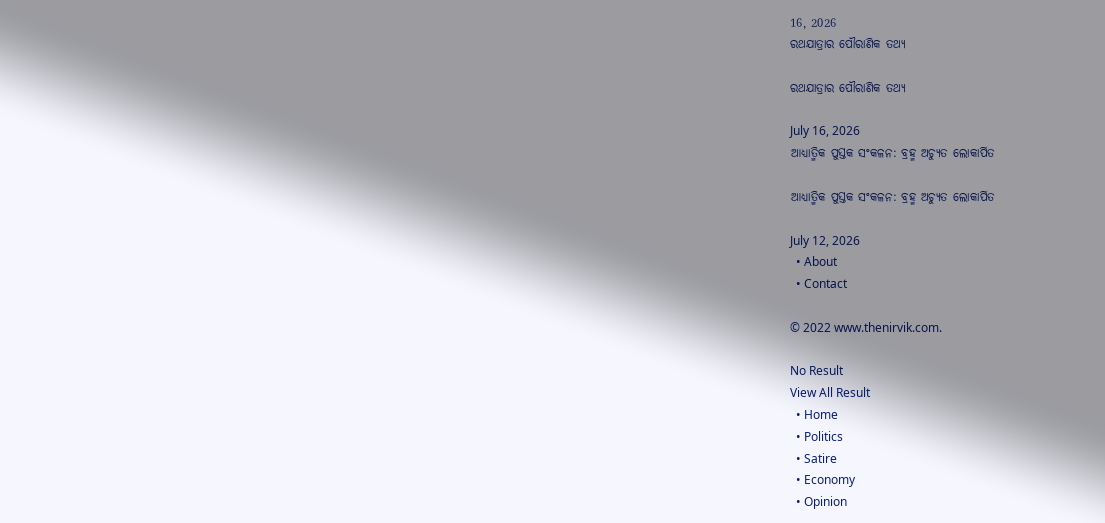16, 2026
ରଥଯାତ୍ରାର ପୌରାଣିକ ତଥ୍ୟ

ରଥଯାତ୍ରାର ପୌରାଣିକ ତଥ୍ୟ

July 16, 2026
ଆଧ୍ୟାତ୍ମିକ ପୁସ୍ତକ ସଂକଳନ: ବ୍ରହ୍ମ ଅଚ୍ୟୁତ ଲୋକାର୍ପିତ

ଆଧ୍ୟାତ୍ମିକ ପୁସ୍ତକ ସଂକଳନ: ବ୍ରହ୍ମ ଅଚ୍ୟୁତ ଲୋକାର୍ପିତ

July 12, 2026
  • About
  • Contact

© 2022 www.thenirvik.com.

No Result
View All Result
  • Home
  • Politics
  • Satire
  • Economy
  • Opinion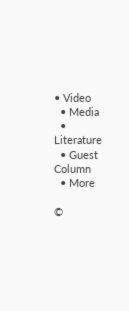• Video
  • Media
  • Literature
  • Guest Column
  • More

©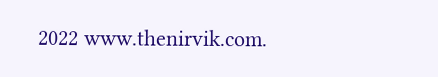2022 www.thenirvik.com.